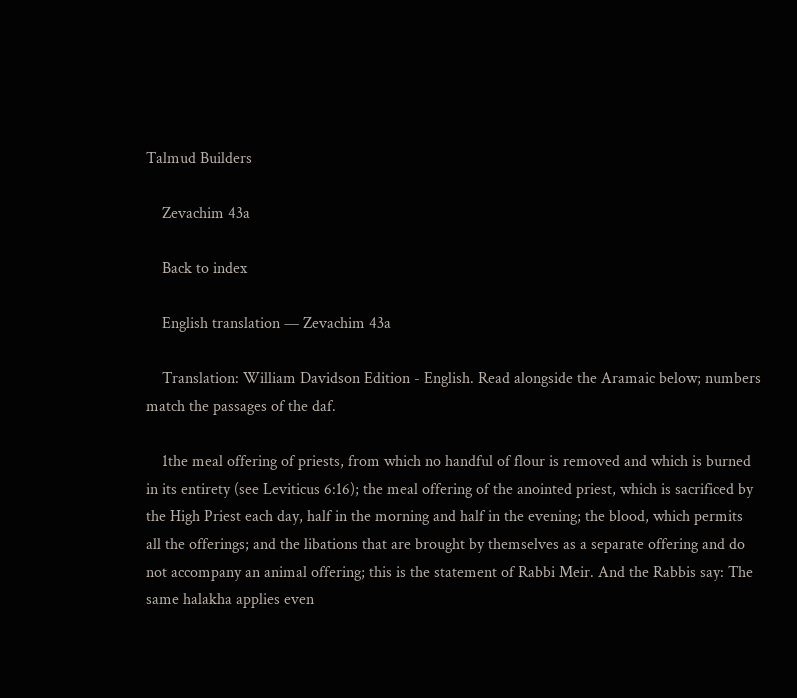Talmud Builders

    Zevachim 43a

    Back to index

    English translation — Zevachim 43a

    Translation: William Davidson Edition - English. Read alongside the Aramaic below; numbers match the passages of the daf.

    1the meal offering of priests, from which no handful of flour is removed and which is burned in its entirety (see Leviticus 6:16); the meal offering of the anointed priest, which is sacrificed by the High Priest each day, half in the morning and half in the evening; the blood, which permits all the offerings; and the libations that are brought by themselves as a separate offering and do not accompany an animal offering; this is the statement of Rabbi Meir. And the Rabbis say: The same halakha applies even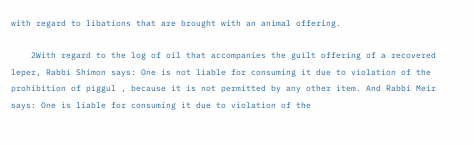with regard to libations that are brought with an animal offering.

    2With regard to the log of oil that accompanies the guilt offering of a recovered leper, Rabbi Shimon says: One is not liable for consuming it due to violation of the prohibition of piggul , because it is not permitted by any other item. And Rabbi Meir says: One is liable for consuming it due to violation of the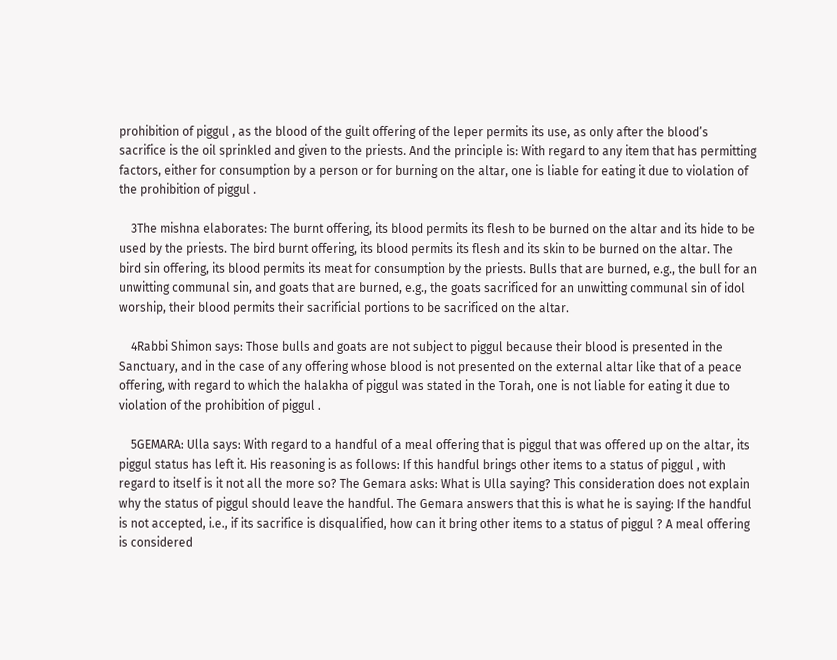prohibition of piggul , as the blood of the guilt offering of the leper permits its use, as only after the blood’s sacrifice is the oil sprinkled and given to the priests. And the principle is: With regard to any item that has permitting factors, either for consumption by a person or for burning on the altar, one is liable for eating it due to violation of the prohibition of piggul .

    3The mishna elaborates: The burnt offering, its blood permits its flesh to be burned on the altar and its hide to be used by the priests. The bird burnt offering, its blood permits its flesh and its skin to be burned on the altar. The bird sin offering, its blood permits its meat for consumption by the priests. Bulls that are burned, e.g., the bull for an unwitting communal sin, and goats that are burned, e.g., the goats sacrificed for an unwitting communal sin of idol worship, their blood permits their sacrificial portions to be sacrificed on the altar.

    4Rabbi Shimon says: Those bulls and goats are not subject to piggul because their blood is presented in the Sanctuary, and in the case of any offering whose blood is not presented on the external altar like that of a peace offering, with regard to which the halakha of piggul was stated in the Torah, one is not liable for eating it due to violation of the prohibition of piggul .

    5GEMARA: Ulla says: With regard to a handful of a meal offering that is piggul that was offered up on the altar, its piggul status has left it. His reasoning is as follows: If this handful brings other items to a status of piggul , with regard to itself is it not all the more so? The Gemara asks: What is Ulla saying? This consideration does not explain why the status of piggul should leave the handful. The Gemara answers that this is what he is saying: If the handful is not accepted, i.e., if its sacrifice is disqualified, how can it bring other items to a status of piggul ? A meal offering is considered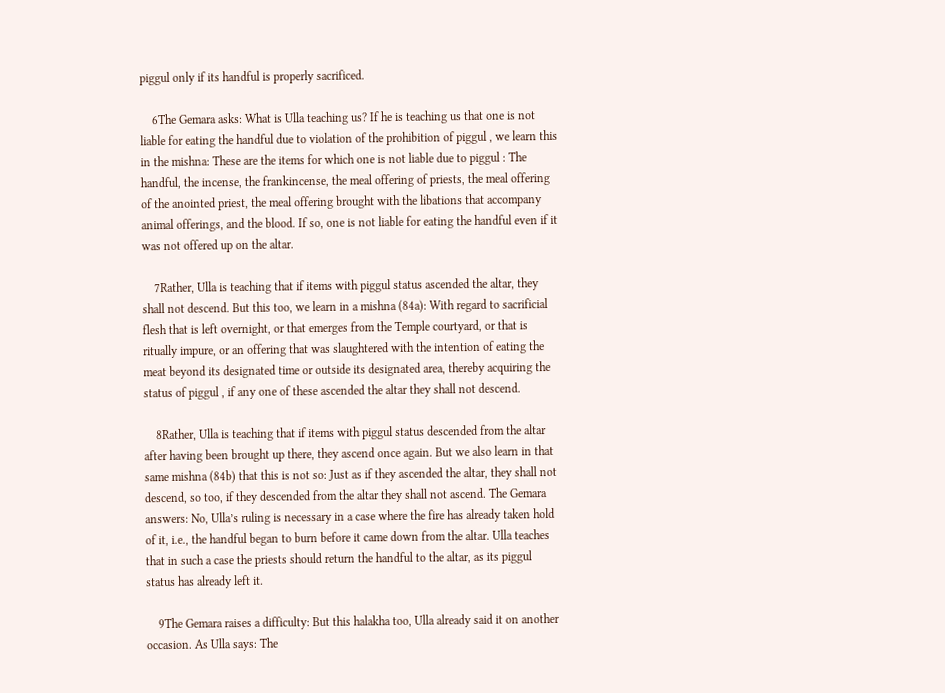piggul only if its handful is properly sacrificed.

    6The Gemara asks: What is Ulla teaching us? If he is teaching us that one is not liable for eating the handful due to violation of the prohibition of piggul , we learn this in the mishna: These are the items for which one is not liable due to piggul : The handful, the incense, the frankincense, the meal offering of priests, the meal offering of the anointed priest, the meal offering brought with the libations that accompany animal offerings, and the blood. If so, one is not liable for eating the handful even if it was not offered up on the altar.

    7Rather, Ulla is teaching that if items with piggul status ascended the altar, they shall not descend. But this too, we learn in a mishna (84a): With regard to sacrificial flesh that is left overnight, or that emerges from the Temple courtyard, or that is ritually impure, or an offering that was slaughtered with the intention of eating the meat beyond its designated time or outside its designated area, thereby acquiring the status of piggul , if any one of these ascended the altar they shall not descend.

    8Rather, Ulla is teaching that if items with piggul status descended from the altar after having been brought up there, they ascend once again. But we also learn in that same mishna (84b) that this is not so: Just as if they ascended the altar, they shall not descend, so too, if they descended from the altar they shall not ascend. The Gemara answers: No, Ulla’s ruling is necessary in a case where the fire has already taken hold of it, i.e., the handful began to burn before it came down from the altar. Ulla teaches that in such a case the priests should return the handful to the altar, as its piggul status has already left it.

    9The Gemara raises a difficulty: But this halakha too, Ulla already said it on another occasion. As Ulla says: The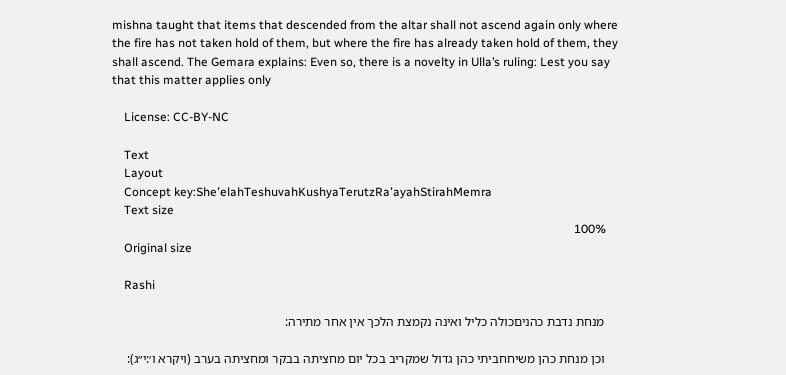mishna taught that items that descended from the altar shall not ascend again only where the fire has not taken hold of them, but where the fire has already taken hold of them, they shall ascend. The Gemara explains: Even so, there is a novelty in Ulla’s ruling: Lest you say that this matter applies only

    License: CC-BY-NC

    Text
    Layout
    Concept key:SheʼelahTeshuvahKushyaTerutzRaʼayahStirahMemra
    Text size
    100%
    Original size

    Rashi

    מנחת נדבת כהניםכולה כליל ואינה נקמצת הלכך אין אחר מתירה:

    וכן מנחת כהן משיחחביתי כהן גדול שמקריב בכל יום מחציתה בבקר ומחציתה בערב (ויקרא ו׳:י״ג):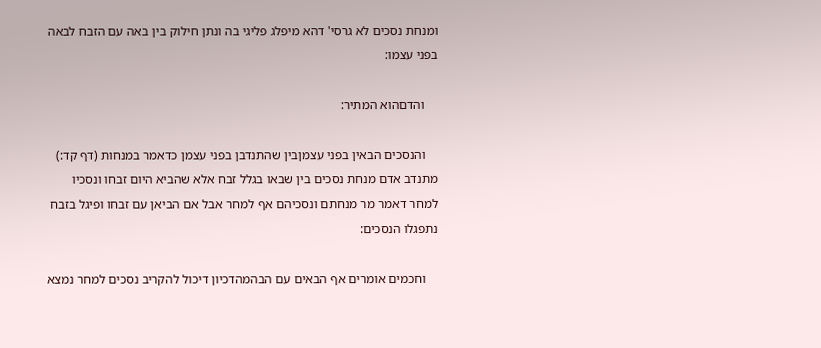ומנחת נסכים לא גרסי' דהא מיפלג פליגי בה ונתן חילוק בין באה עם הזבח לבאה בפני עצמו:

    והדםהוא המתיר:

    והנסכים הבאין בפני עצמןבין שהתנדבן בפני עצמן כדאמר במנחות (דף קד:) מתנדב אדם מנחת נסכים בין שבאו בגלל זבח אלא שהביא היום זבחו ונסכיו למחר דאמר מר מנחתם ונסכיהם אף למחר אבל אם הביאן עם זבחו ופיגל בזבח נתפגלו הנסכים:

    וחכמים אומרים אף הבאים עם הבהמהדכיון דיכול להקריב נסכים למחר נמצא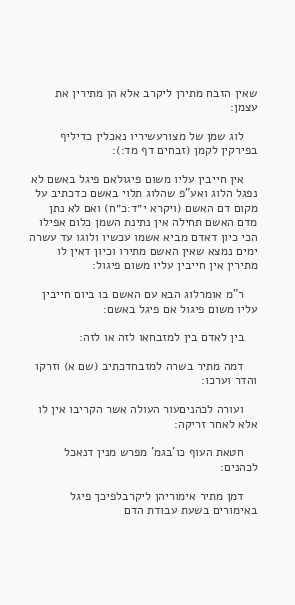שאין הזבח מתירן ליקרב אלא הן מתירין את עצמן:

    לוג שמן של מצורעשיריו נאכלין כדיליף בפירקין לקמן (זבחים דף מד:):

    אין חייבין עליו משום פיגולאם פיגל באשם לא נפגל הלוג ואע"פ שהלוג תלוי באשם כדכתיב על מקום דם האשם (ויקרא י״ד:כ״ח) ואם לא נתן מדם האשם תחילה אין נתינת השמן כלום אפילו הכי כיון דאדם מביא אשמו עכשיו ולוגו עד עשרה ימים נמצא שאין האשם מתירו וכיון דאין לו מתירין אין חייבין עליו משום פיגול:

    ר"מ אומרלוג הבא עם האשם בו ביום חייבין עליו משום פיגול אם פיגל באשם:

    בין לאדם בין למזבחאו לזה או לזה:

    דמה מתיר בשרה למזבחדכתיב (שם א) וזרקו והדר וערכו:

    ועורה לכהניםעור העולה אשר הקריבו אין לו אלא לאחר זריקה:

    חטאת העוף כו'בגמ' מפרש מנין דנאכל לכהנים:

    דמן מתיר אימוריהן ליקרבלפיכך פיגל באימורים בשעת עבודת הדם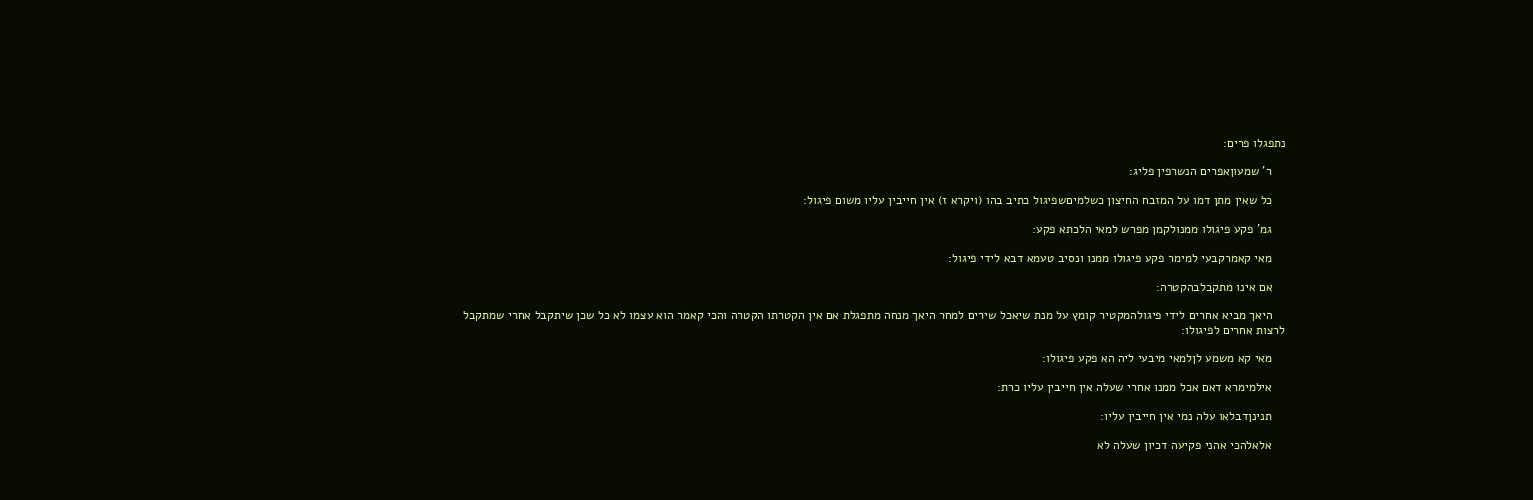נתפגלו פרים:

    ר' שמעוןאפרים הנשרפין פליג:

    כל שאין מתן דמו על המזבח החיצון כשלמיםשפיגול כתיב בהו (ויקרא ז) אין חייבין עליו משום פיגול:

    גמ' פקע פיגולו ממנולקמן מפרש למאי הלכתא פקע:

    מאי קאמרקבעי למימר פקע פיגולו ממנו ונסיב טעמא דבא לידי פיגול:

    אם אינו מתקבלבהקטרה:

    היאך מביא אחרים לידי פיגולהמקטיר קומץ על מנת שיאכל שירים למחר היאך מנחה מתפגלת אם אין הקטרתו הקטרה והכי קאמר הוא עצמו לא כל שכן שיתקבל אחרי שמתקבל לרצות אחרים לפיגולו:

    מאי קא משמע לןלמאי מיבעי ליה הא פקע פיגולו:

    אילמימרא דאם אכל ממנו אחרי שעלה אין חייבין עליו כרת:

    תנינןדבלאו עלה נמי אין חייבין עליו:

    אלאלהכי אהני פקיעה דכיון שעלה לא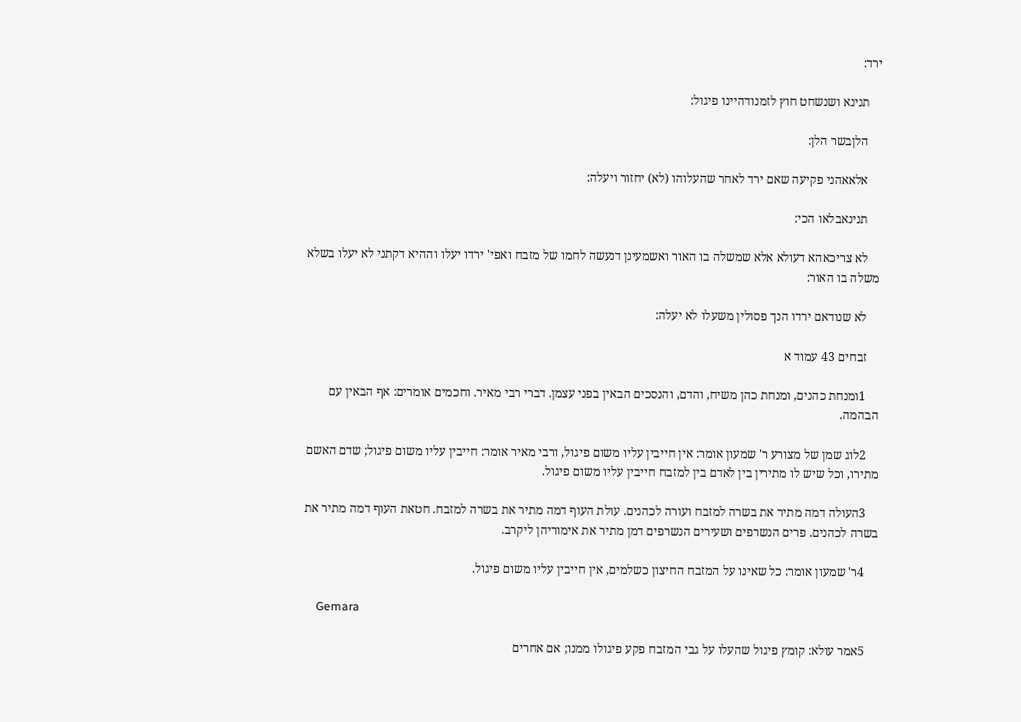ירד:

    תנינא ושנשחט חוץ לזמנודהיינו פיגול:

    הלןבשר הלן:

    אלאאהני פקיעה שאם ירד לאחר שהעלוהו (לא) יחזור ויעלה:

    תנינאבלאו הכי:

    לא צריכאהא דעולא אלא שמשלה בו האור ואשמעינן דנעשה לחמו של מזבח ואפי' ירדו יעלו וההיא דקתני לא יעלו בשלא משלה בו האור:

    לא שנודאם ירדו הנך פסולין משעלו לא יעלה:

    זבחים 43 עמוד א

    1ומנחת כהנים, ומנחת כהן משיח, והדם, והנסכים הבאין בפני עצמן. דברי רבי מאיר. וחכמים אומרים: אף הבאין עם הבהמה.

    2לוג שמן של מצורע ר' שמעון אומר: אין חייבין עליו משום פיגול, ורבי מאיר אומר: חייבין עליו משום פיגול; שדם האשם מתירו, וכל שיש לו מתירין בין לאדם בין למזבח חייבין עליו משום פיגול.

    3העולה דמה מתיר את בשרה למזבח ועורה לכהנים. עולת העוף דמה מתיר את בשרה למזבח. חטאת העוף דמה מתיר את בשרה לכהנים. פרים הנשרפים ושעירים הנשרפים דמן מתיר את אימוריהן ליקרב.

    4ר' שמעון אומר: כל שאינו על המזבח החיצון כשלמים, אין חייבין עליו משום פיגול.

    Gemara

    5אמר עולא: קומץ פיגול שהעלו על גבי המזבח פקע פיגולו ממנו; אם אחרים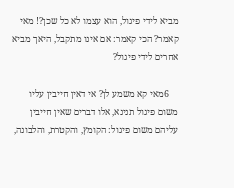מביא לידי פיגול, הוא עצמו לא כל שכן?! מאי קאמר? הכי קאמר: אם אינו מתקבל, היאך מביא אחרים לידי פיגול?

    6מאי קא משמע לן? אי דאין חייבין עליו משום פיגול תנינא, אלו דברים שאין חייבין עליהם משום פיגול: הקומץ, והקטרת, והלבונה,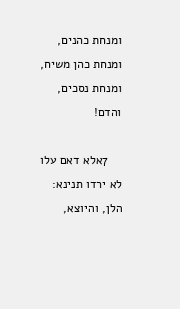ומנחת כהנים, ומנחת כהן משיח, ומנחת נסכים, והדם!

    7אלא דאם עלו לא ירדו תנינא: הלן, והיוצא,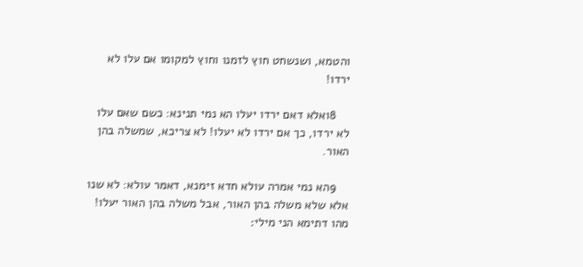והטמא, ושנשחט חוץ לזמנו וחוץ למקומו אם עלו לא ירדו!

    8ואלא דאם ירדו יעלו הא נמי תנינא: כשם שאם עלו לא ירדו, כך אם ירדו לא יעלו! לא צריכא, שמשלה בהן האור.

    9הא נמי אמרה עולא חדא זימנא, דאמר עולא: לא שנו אלא שלא משלה בהן האור, אבל משלה בהן האור יעלו! מהו דתימא הני מילי׃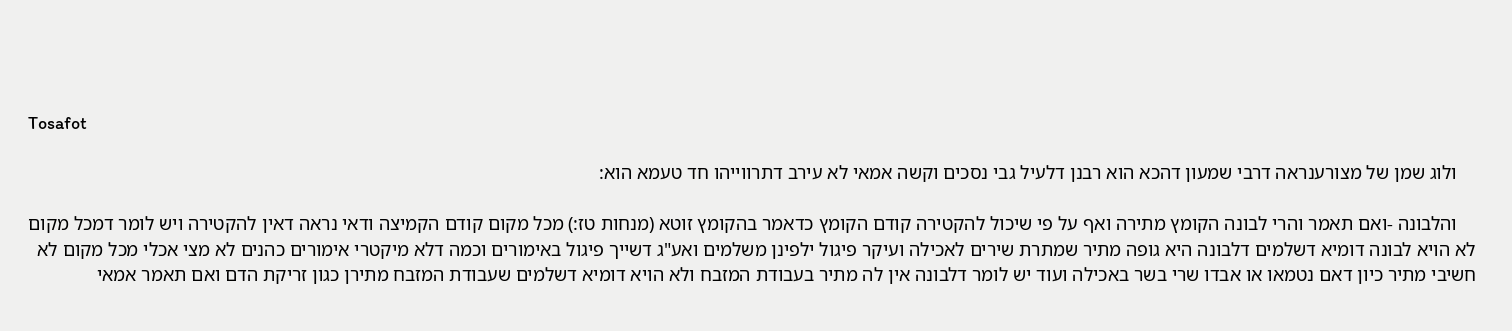Tosafot

    ולוג שמן של מצורענראה דרבי שמעון דהכא הוא רבנן דלעיל גבי נסכים וקשה אמאי לא עירב דתרווייהו חד טעמא הוא:

    והלבונה -ואם תאמר והרי לבונה הקומץ מתירה ואף על פי שיכול להקטירה קודם הקומץ כדאמר בהקומץ זוטא (מנחות טז:) מכל מקום קודם הקמיצה ודאי נראה דאין להקטירה ויש לומר דמכל מקום לא הויא לבונה דומיא דשלמים דלבונה היא גופה מתיר שמתרת שירים לאכילה ועיקר פיגול ילפינן משלמים ואע"ג דשייך פיגול באימורים וכמה דלא מיקטרי אימורים כהנים לא מצי אכלי מכל מקום לא חשיבי מתיר כיון דאם נטמאו או אבדו שרי בשר באכילה ועוד יש לומר דלבונה אין לה מתיר בעבודת המזבח ולא הויא דומיא דשלמים שעבודת המזבח מתירן כגון זריקת הדם ואם תאמר אמאי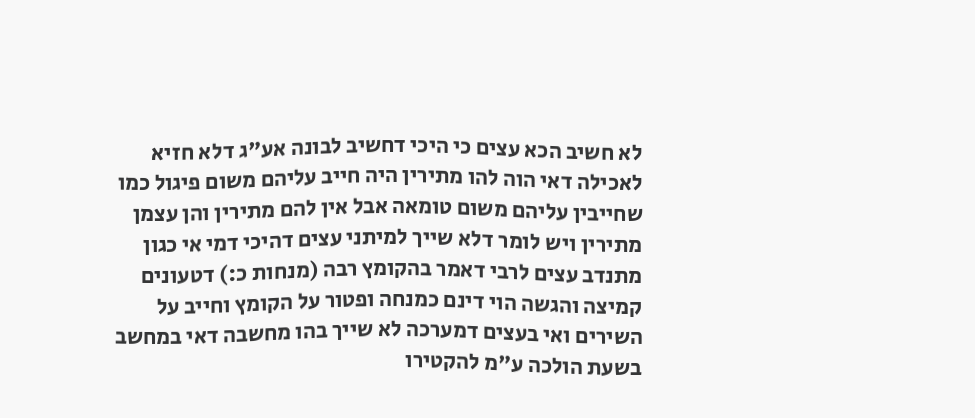לא חשיב הכא עצים כי היכי דחשיב לבונה אע"ג דלא חזיא לאכילה דאי הוה להו מתירין היה חייב עליהם משום פיגול כמו שחייבין עליהם משום טומאה אבל אין להם מתירין והן עצמן מתירין ויש לומר דלא שייך למיתני עצים דהיכי דמי אי כגון מתנדב עצים לרבי דאמר בהקומץ רבה (מנחות כ:) דטעונים קמיצה והגשה הוי דינם כמנחה ופטור על הקומץ וחייב על השירים ואי בעצים דמערכה לא שייך בהו מחשבה דאי במחשב בשעת הולכה ע"מ להקטירו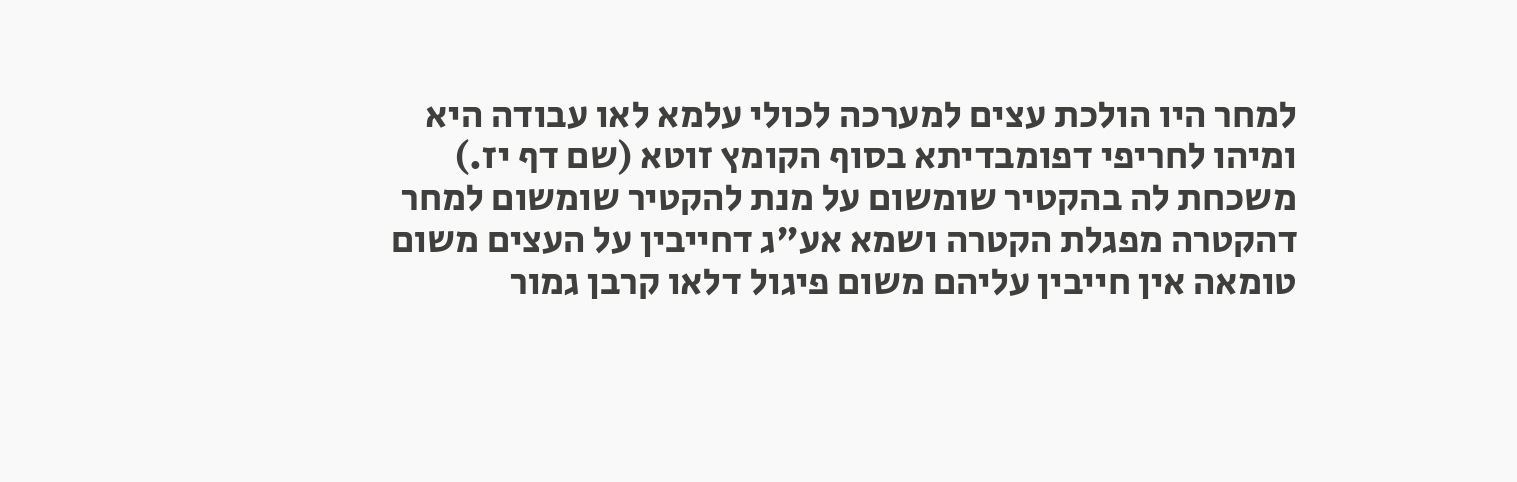למחר היו הולכת עצים למערכה לכולי עלמא לאו עבודה היא ומיהו לחריפי דפומבדיתא בסוף הקומץ זוטא (שם דף יז.) משכחת לה בהקטיר שומשום על מנת להקטיר שומשום למחר דהקטרה מפגלת הקטרה ושמא אע"ג דחייבין על העצים משום טומאה אין חייבין עליהם משום פיגול דלאו קרבן גמור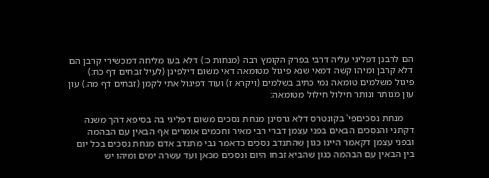הם לרבנן דפליגי עליה דרבי בפרק הקומץ רבה (מנחות כ:) דלא בעו מליחה דמכשירי קרבן הם דלא קרבן ומיהו קשה דמאי שנא פיגול מטומאה דאי משום דילפינן (לעיל זבחים דף כח:) פיגול משלמים טומאה נמי כתיב בשלמים (ויקרא ז) ועוד דפיגול אתי לקמן (זבחים דף מה.) עון עון מנותר ונותר חילול חילול מטומאה:

    מנחת נסכיםפי' בקונטרס דלא גרסינן מנחת נסכים משום דפליגי בה בסיפא דהך משנה דקתני והנסכים הבאים בפני עצמן דברי רבי מאיר וחכמים אומרים אף הבאין עם הבהמה ובפני עצמן דקאמר היינו כגון שהתנדב נסכים כדאמר גבי מתנדב אדם מנחת נסכים בכל יום בין הבאין עם הבהמה כגון שהביא זבחו היום ונסכים מכאן ועד עשרה ימים ומיהו יש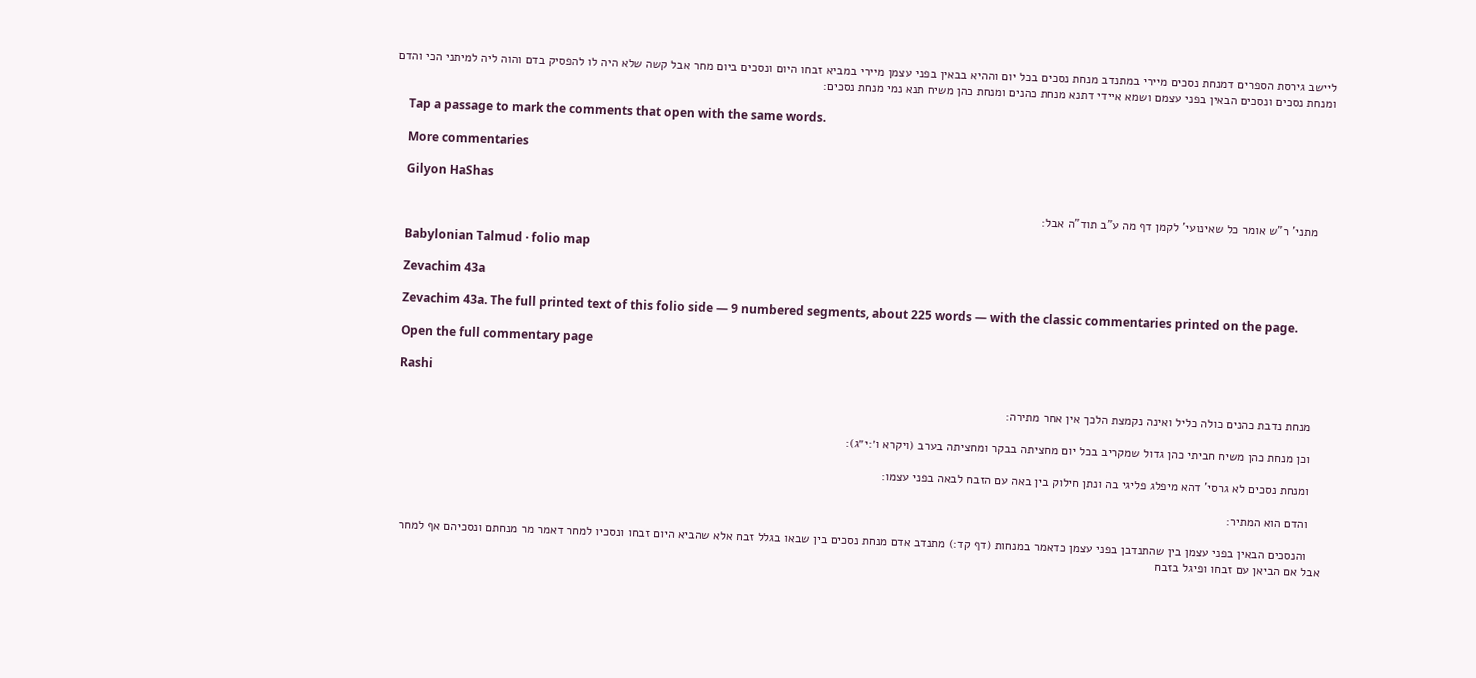ליישב גירסת הספרים דמנחת נסכים מיירי במתנדב מנחת נסכים בכל יום וההיא בבאין בפני עצמן מיירי במביא זבחו היום ונסכים ביום מחר אבל קשה שלא היה לו להפסיק בדם והוה ליה למיתני הכי והדם ומנחת נסכים ונסכים הבאין בפני עצמם ושמא איידי דתנא מנחת כהנים ומנחת כהן משיח תנא נמי מנחת נסכים:

    Tap a passage to mark the comments that open with the same words.

    More commentaries

    Gilyon HaShas

    מתני' ר"ש אומר כל שאינועי' לקמן דף מה ע"ב תוד"ה אבל:

    Babylonian Talmud · folio map

    Zevachim 43a

    Zevachim 43a. The full printed text of this folio side — 9 numbered segments, about 225 words — with the classic commentaries printed on the page.

    Open the full commentary page

    Rashi

    מנחת נדבת כהנים כולה כליל ואינה נקמצת הלכך אין אחר מתירה:

    וכן מנחת כהן משיח חביתי כהן גדול שמקריב בכל יום מחציתה בבקר ומחציתה בערב (ויקרא ו׳:י״ג):

    ומנחת נסכים לא גרסי' דהא מיפלג פליגי בה ונתן חילוק בין באה עם הזבח לבאה בפני עצמו:

    והדם הוא המתיר:

    והנסכים הבאין בפני עצמן בין שהתנדבן בפני עצמן כדאמר במנחות (דף קד:) מתנדב אדם מנחת נסכים בין שבאו בגלל זבח אלא שהביא היום זבחו ונסכיו למחר דאמר מר מנחתם ונסכיהם אף למחר אבל אם הביאן עם זבחו ופיגל בזבח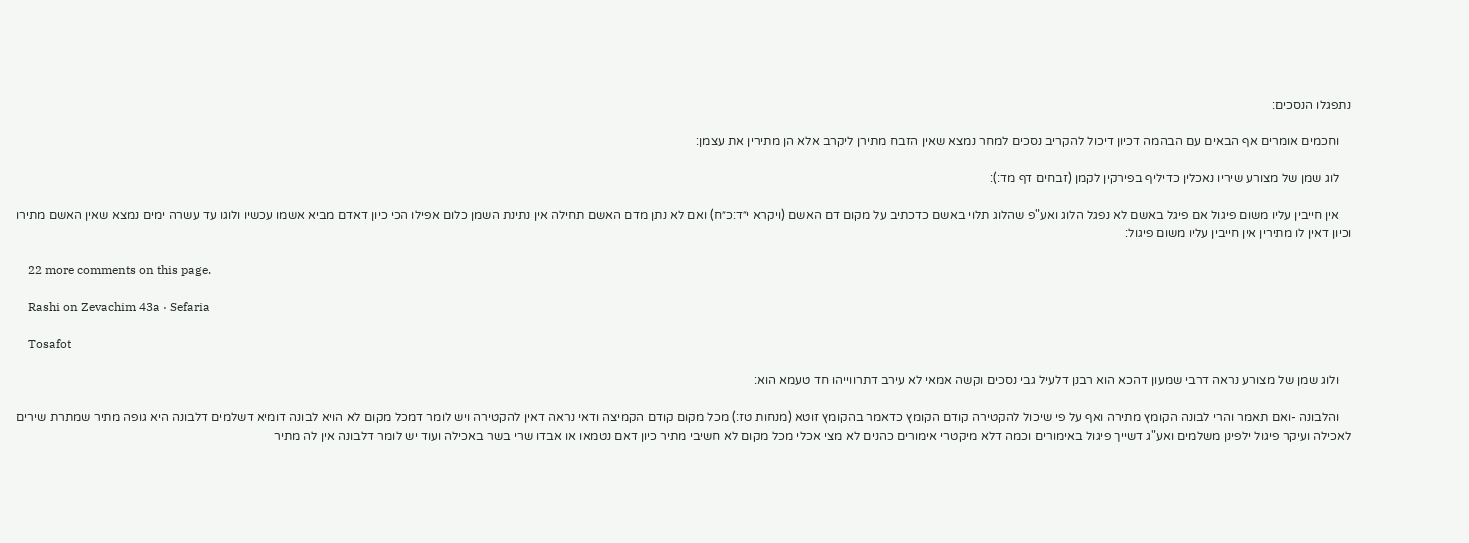נתפגלו הנסכים:

    וחכמים אומרים אף הבאים עם הבהמה דכיון דיכול להקריב נסכים למחר נמצא שאין הזבח מתירן ליקרב אלא הן מתירין את עצמן:

    לוג שמן של מצורע שיריו נאכלין כדיליף בפירקין לקמן (זבחים דף מד:):

    אין חייבין עליו משום פיגול אם פיגל באשם לא נפגל הלוג ואע"פ שהלוג תלוי באשם כדכתיב על מקום דם האשם (ויקרא י״ד:כ״ח) ואם לא נתן מדם האשם תחילה אין נתינת השמן כלום אפילו הכי כיון דאדם מביא אשמו עכשיו ולוגו עד עשרה ימים נמצא שאין האשם מתירו וכיון דאין לו מתירין אין חייבין עליו משום פיגול:

    22 more comments on this page.

    Rashi on Zevachim 43a · Sefaria

    Tosafot

    ולוג שמן של מצורע נראה דרבי שמעון דהכא הוא רבנן דלעיל גבי נסכים וקשה אמאי לא עירב דתרווייהו חד טעמא הוא:

    והלבונה -ואם תאמר והרי לבונה הקומץ מתירה ואף על פי שיכול להקטירה קודם הקומץ כדאמר בהקומץ זוטא (מנחות טז:) מכל מקום קודם הקמיצה ודאי נראה דאין להקטירה ויש לומר דמכל מקום לא הויא לבונה דומיא דשלמים דלבונה היא גופה מתיר שמתרת שירים לאכילה ועיקר פיגול ילפינן משלמים ואע"ג דשייך פיגול באימורים וכמה דלא מיקטרי אימורים כהנים לא מצי אכלי מכל מקום לא חשיבי מתיר כיון דאם נטמאו או אבדו שרי בשר באכילה ועוד יש לומר דלבונה אין לה מתיר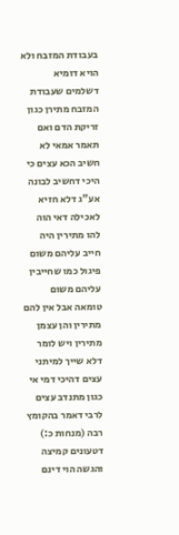בעבודת המזבח ולא הויא דומיא דשלמים שעבודת המזבח מתירן כגון זריקת הדם ואם תאמר אמאי לא חשיב הכא עצים כי היכי דחשיב לבונה אע"ג דלא חזיא לאכילה דאי הוה להו מתירין היה חייב עליהם משום פיגול כמו שחייבין עליהם משום טומאה אבל אין להם מתירין והן עצמן מתירין ויש לומר דלא שייך למיתני עצים דהיכי דמי אי כגון מתנדב עצים לרבי דאמר בהקומץ רבה (מנחות כ:) דטעונים קמיצה והגשה הוי דינם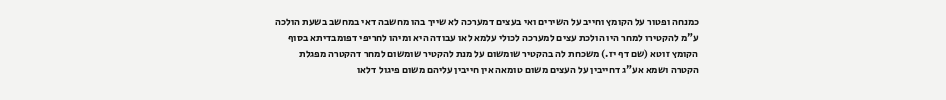כמנחה ופטור על הקומץ וחייב על השירים ואי בעצים דמערכה לא שייך בהו מחשבה דאי במחשב בשעת הולכה ע"מ להקטירו למחר היו הולכת עצים למערכה לכולי עלמא לאו עבודה היא ומיהו לחריפי דפומבדיתא בסוף הקומץ זוטא (שם דף יז.) משכחת לה בהקטיר שומשום על מנת להקטיר שומשום למחר דהקטרה מפגלת הקטרה ושמא אע"ג דחייבין על העצים משום טומאה אין חייבין עליהם משום פיגול דלאו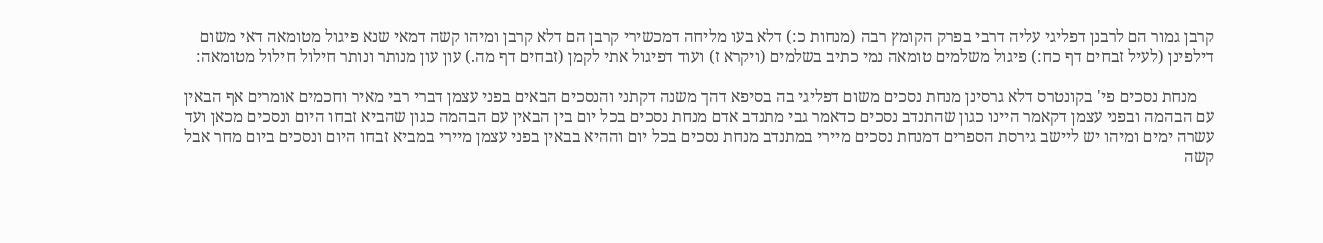קרבן גמור הם לרבנן דפליגי עליה דרבי בפרק הקומץ רבה (מנחות כ:) דלא בעו מליחה דמכשירי קרבן הם דלא קרבן ומיהו קשה דמאי שנא פיגול מטומאה דאי משום דילפינן (לעיל זבחים דף כח:) פיגול משלמים טומאה נמי כתיב בשלמים (ויקרא ז) ועוד דפיגול אתי לקמן (זבחים דף מה.) עון עון מנותר ונותר חילול חילול מטומאה:

    מנחת נסכים פי' בקונטרס דלא גרסינן מנחת נסכים משום דפליגי בה בסיפא דהך משנה דקתני והנסכים הבאים בפני עצמן דברי רבי מאיר וחכמים אומרים אף הבאין עם הבהמה ובפני עצמן דקאמר היינו כגון שהתנדב נסכים כדאמר גבי מתנדב אדם מנחת נסכים בכל יום בין הבאין עם הבהמה כגון שהביא זבחו היום ונסכים מכאן ועד עשרה ימים ומיהו יש ליישב גירסת הספרים דמנחת נסכים מיירי במתנדב מנחת נסכים בכל יום וההיא בבאין בפני עצמן מיירי במביא זבחו היום ונסכים ביום מחר אבל קשה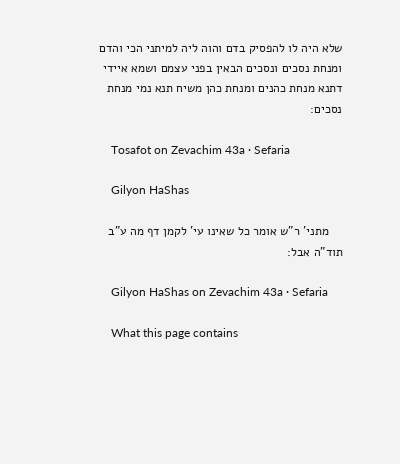שלא היה לו להפסיק בדם והוה ליה למיתני הכי והדם ומנחת נסכים ונסכים הבאין בפני עצמם ושמא איידי דתנא מנחת כהנים ומנחת כהן משיח תנא נמי מנחת נסכים:

    Tosafot on Zevachim 43a · Sefaria

    Gilyon HaShas

    מתני' ר"ש אומר כל שאינו עי' לקמן דף מה ע"ב תוד"ה אבל:

    Gilyon HaShas on Zevachim 43a · Sefaria

    What this page contains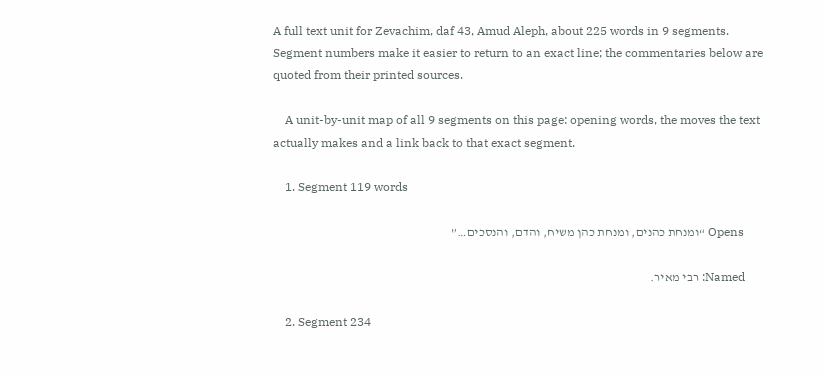A full text unit for Zevachim, daf 43, Amud Aleph, about 225 words in 9 segments. Segment numbers make it easier to return to an exact line; the commentaries below are quoted from their printed sources.

    A unit-by-unit map of all 9 segments on this page: opening words, the moves the text actually makes and a link back to that exact segment.

    1. Segment 119 words

      Opens “ומנחת כהנים, ומנחת כהן משיח, והדם, והנסכים…”

      Named: רבי מאיר.

    2. Segment 234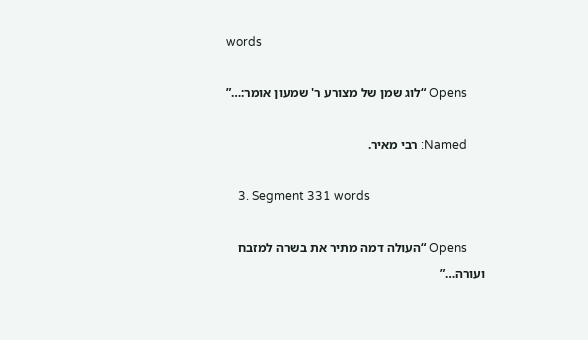words

      Opens “לוג שמן של מצורע ר' שמעון אומר:…”

      Named: רבי מאיר.

    3. Segment 331 words

      Opens “העולה דמה מתיר את בשרה למזבח ועורה…”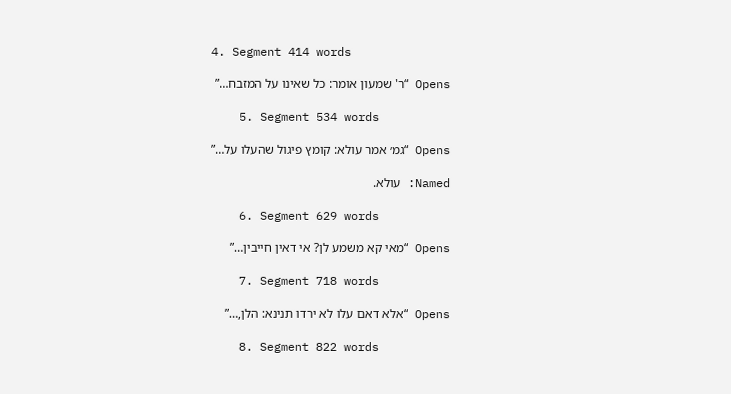4. Segment 414 words

      Opens “ר' שמעון אומר: כל שאינו על המזבח…”

    5. Segment 534 words

      Opens “גמ׳ אמר עולא: קומץ פיגול שהעלו על…”

      Named: עולא.

    6. Segment 629 words

      Opens “מאי קא משמע לן? אי דאין חייבין…”

    7. Segment 718 words

      Opens “אלא דאם עלו לא ירדו תנינא: הלן,…”

    8. Segment 822 words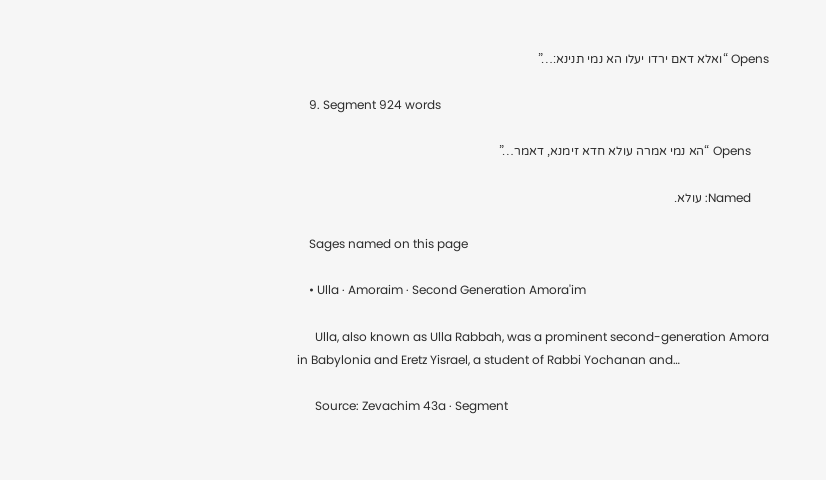Opens “ואלא דאם ירדו יעלו הא נמי תנינא:…”

    9. Segment 924 words

      Opens “הא נמי אמרה עולא חדא זימנא, דאמר…”

      Named: עולא.

    Sages named on this page

    • Ulla · Amoraim · Second Generation Amora'im

      Ulla, also known as Ulla Rabbah, was a prominent second-generation Amora in Babylonia and Eretz Yisrael, a student of Rabbi Yochanan and…

      Source: Zevachim 43a · Segment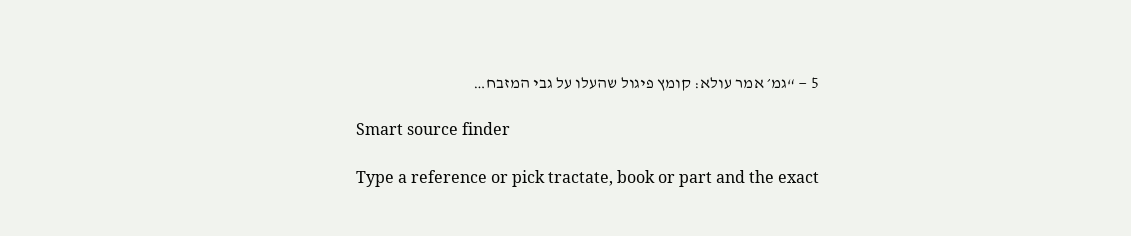5 — “גמ׳ אמר עולא: קומץ פיגול שהעלו על גבי המזבח…

    Smart source finder

    Type a reference or pick tractate, book or part and the exact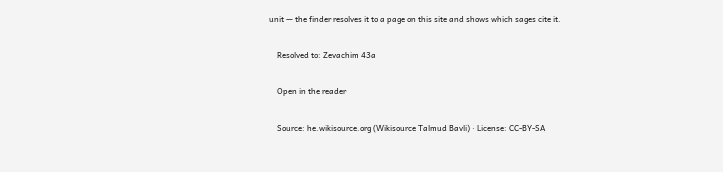unit — the finder resolves it to a page on this site and shows which sages cite it.

    Resolved to: Zevachim 43a

    Open in the reader

    Source: he.wikisource.org (Wikisource Talmud Bavli) · License: CC-BY-SA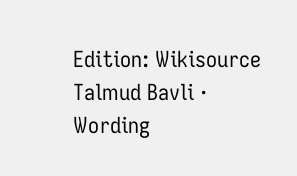Edition: Wikisource Talmud Bavli · Wording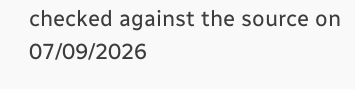checked against the source on 07/09/2026